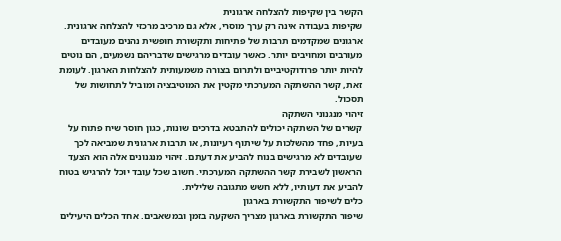הקשר בין שקיפות להצלחה ארגונית
שקיפות בעבודה אינה רק ערך מוסרי, אלא גם מרכיב מרכזי להצלחה ארגונית. ארגונים שמקדמים תרבות של פתיחות ותקשורת חופשית נהנים מעובדים מעורבים ומחויבים יותר. כאשר עובדים מרגישים שדבריהם נשמעים, הם נוטים להיות יותר פרודוקטיביים ולתרום בצורה משמעותית להצלחות הארגון. לעומת זאת, קשר ההשתקה המערכתי מקטין את המוטיבציה ומוביל לתחושות של תסכול.
זיהוי מנגנוני השתקה
קשרים של השתקה יכולים להתבטא בדרכים שונות, כגון חוסר שיח פתוח על בעיות, פחד מהשלכות על שיתוף רעיונות, או תרבות ארגונית שמביאה לכך שעובדים לא מרגישים בנוח להביע את דעתם. זיהוי מנגנונים אלה הוא הצעד הראשון לשבירת קשר ההשתקה המערכתי. חשוב שכל עובד יוכל להרגיש בטוח להביע את דעותיו, ללא חשש מתגובה שלילית.
כלים לשיפור התקשורת בארגון
שיפור התקשורת בארגון מצריך השקעה בזמן ובמשאבים. אחד הכלים היעילים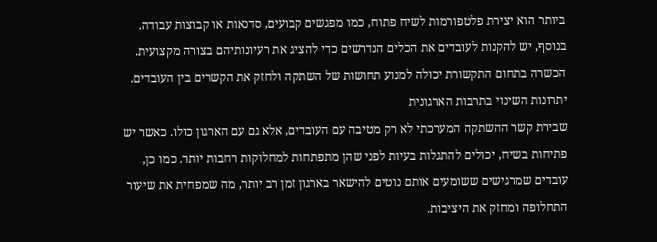ביותר הוא יצירת פלטפורמות לשיח פתוח, כמו מפגשים קבועים, סדנאות או קבוצות עבודה. בנוסף, יש להקנות לעובדים את הכלים הנדרשים כדי להציג את רעיונותיהם בצורה מקצועית. הכשרה בתחום התקשורת יכולה למנוע תחושות של השתקה ולחזק את הקשרים בין העובדים.
יתרונות השינוי בתרבות הארגונית
שבירת קשר ההשתקה המערכתי לא רק מטיבה עם העובדים, אלא גם עם הארגון כולו. כאשר יש פתיחות בשיח, יכולים להתגלות בעיות לפני שהן מתפתחות למחלוקות רחבות יותר. כמו כן, עובדים שמרגישים ששומעים אותם נוטים להישאר בארגון זמן רב יותר, מה שמפחית את שיעור התחלופה ומחזק את היציבות.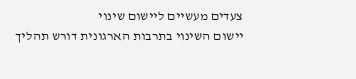צעדים מעשיים ליישום שינוי
יישום השינוי בתרבות הארגונית דורש תהליך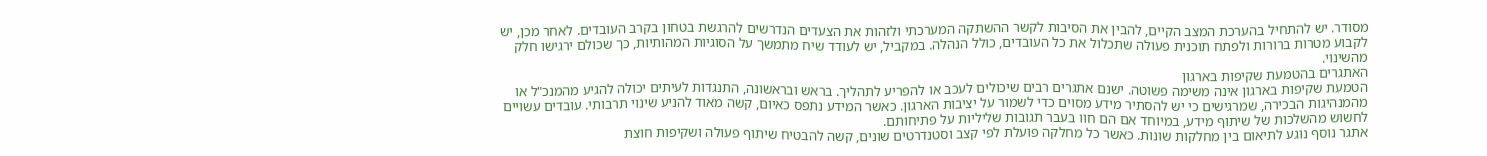מסודר. יש להתחיל בהערכת המצב הקיים, להבין את הסיבות לקשר ההשתקה המערכתי ולזהות את הצעדים הנדרשים להרגשת בטחון בקרב העובדים. לאחר מכן, יש לקבוע מטרות ברורות ולפתח תוכנית פעולה שתכלול את כל העובדים, כולל הנהלה. במקביל, יש לעודד שיח מתמשך על הסוגיות המהותיות, כך שכולם ירגישו חלק מהשינוי.
האתגרים בהטמעת שקיפות בארגון
הטמעת שקיפות בארגון אינה משימה פשוטה. ישנם אתגרים רבים שיכולים לעכב או להפריע לתהליך. בראש ובראשונה, התנגדות לעיתים יכולה להגיע מהמנכ"ל או מהמנהיגות הבכירה, שמרגישים כי יש להסתיר מידע מסוים כדי לשמור על יציבות הארגון. כאשר המידע נתפס כאיום, קשה מאוד להניע שינוי תרבותי. עובדים עשויים לחשוש מהשלכות של שיתוף מידע, במיוחד אם הם חוו בעבר תגובות שליליות על פתיחותם.
אתגר נוסף נוגע לתיאום בין מחלקות שונות. כאשר כל מחלקה פועלת לפי קצב וסטנדרטים שונים, קשה להבטיח שיתוף פעולה ושקיפות חוצת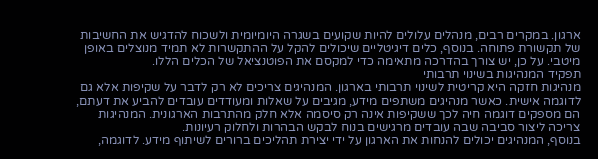ארגון. במקרים רבים, מנהלים עלולים להיות שקועים בשגרה היומיומית ולשכוח להדגיש את החשיבות של תקשורת פתוחה. בנוסף, כלים דיגיטליים שיכולים להקל על ההתקשרות לא תמיד מנוצלים באופן מיטבי. על כן, יש צורך בהדרכה מתאימה כדי למקסם את הפוטנציאל של הכלים הללו.
תפקיד המנהיגות בשינוי תרבותי
מנהיגות חזקה היא קריטית לשינוי תרבותי בארגון. המנהיגים צריכים לא רק לדבר על שקיפות אלא גם לדוגמה אישית. כאשר מנהיגים משתפים מידע, מגיבים על שאלות ומעודדים עובדים להביע את דעתם, הם מספקים דוגמה חיה לכך ששקיפות אינה רק סיסמה אלא חלק מהתרבות הארגונית. המנהיגות צריכה ליצור סביבה שבה עובדים מרגישים בנוח לבקש הבהרות ולחלוק רעיונות.
בנוסף, המנהיגים יכולים להנחות את הארגון על ידי יצירת תהליכים ברורים לשיתוף מידע. לדוגמה,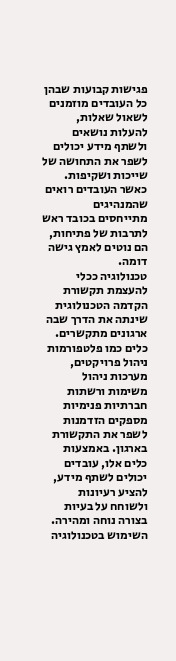פגישות קבועות שבהן כל העובדים מוזמנים לשאול שאלות, להעלות נושאים ולשתף מידע יכולים לשפר את התחושה של שייכות ושקיפות. כאשר העובדים רואים שהמנהיגים מתייחסים בכובד ראש לתרבות של פתיחות, הם נוטים לאמץ גישה דומה.
טכנולוגיה ככלי להעצמת תקשורת
הקדמה הטכנולוגית שינתה את הדרך שבה ארגונים מתקשרים. כלים כמו פלטפורמות ניהול פרויקטים, מערכות ניהול משימות ורשתות חברתיות פנימיות מספקים הזדמנות לשפר את התקשורת בארגון. באמצעות כלים אלו, עובדים יכולים לשתף מידע, להציע רעיונות ולשוחח על בעיות בצורה נוחה ומהירה. השימוש בטכנולוגיה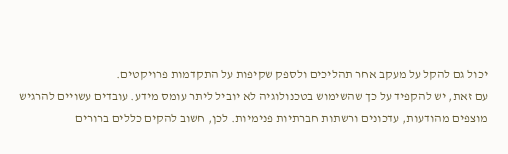יכול גם להקל על מעקב אחר תהליכים ולספק שקיפות על התקדמות פרויקטים.
עם זאת, יש להקפיד על כך שהשימוש בטכנולוגיה לא יוביל ליתר עומס מידע. עובדים עשויים להרגיש מוצפים מהודעות, עדכונים ורשתות חברתיות פנימיות. לכן, חשוב להקים כללים ברורים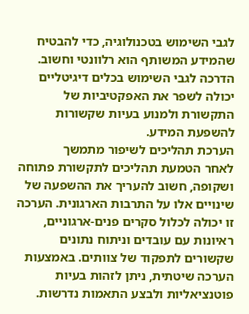לגבי השימוש בטכנולוגיה, כדי להבטיח שהמידע המשותף הוא רלוונטי וחשוב. הדרכה לגבי השימוש בכלים דיגיטליים יכולה לשפר את האפקטיביות של התקשורת ולמנוע בעיות שקשורות להשפעת המידע.
הערכת תהליכים לשיפור מתמשך
לאחר הטמעת תהליכים לתקשורת פתוחה ושקופה, חשוב להעריך את ההשפעה של שינויים אלו על התרבות הארגונית. הערכה זו יכולה לכלול סקרים פנים-ארגוניים, ראיונות עם עובדים וניתוח נתונים שקשורים לתפקוד של צוותים. באמצעות הערכה שיטתית, ניתן לזהות בעיות פוטנציאליות ולבצע התאמות נדרשות.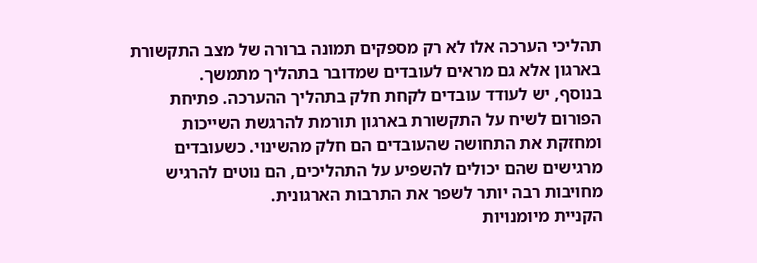תהליכי הערכה אלו לא רק מספקים תמונה ברורה של מצב התקשורת בארגון אלא גם מראים לעובדים שמדובר בתהליך מתמשך.
בנוסף, יש לעודד עובדים לקחת חלק בתהליך ההערכה. פתיחת הפורום לשיח על התקשורת בארגון תורמת להרגשת השייכות ומחזקת את התחושה שהעובדים הם חלק מהשינוי. כשעובדים מרגישים שהם יכולים להשפיע על התהליכים, הם נוטים להרגיש מחויבות רבה יותר לשפר את התרבות הארגונית.
הקניית מיומנויות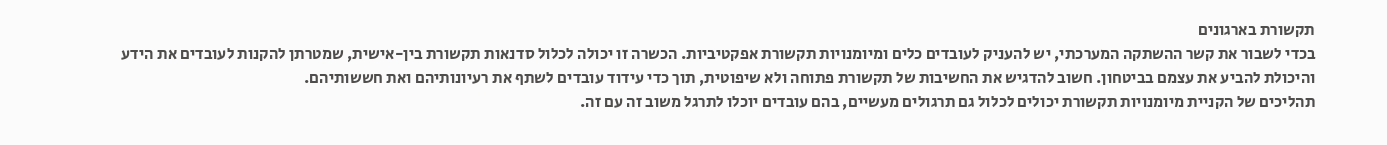תקשורת בארגונים
בכדי לשבור את קשר ההשתקה המערכתי, יש להעניק לעובדים כלים ומיומנויות תקשורת אפקטיביות. הכשרה זו יכולה לכלול סדנאות תקשורת בין-אישית, שמטרתן להקנות לעובדים את הידע והיכולת להביע את עצמם בביטחון. חשוב להדגיש את החשיבות של תקשורת פתוחה ולא שיפוטית, תוך כדי עידוד עובדים לשתף את רעיונותיהם ואת חששותיהם.
תהליכים של הקניית מיומנויות תקשורת יכולים לכלול גם תרגולים מעשיים, בהם עובדים יוכלו לתרגל משוב זה עם זה.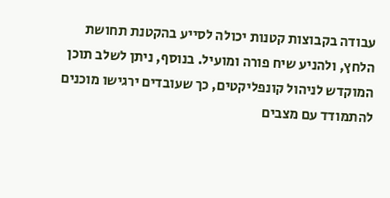עבודה בקבוצות קטנות יכולה לסייע בהקטנת תחושת הלחץ, ולהניע שיח פורה ומועיל. בנוסף, ניתן לשלב תוכן המוקדש לניהול קונפליקטים, כך שעובדים ירגישו מוכנים להתמודד עם מצבים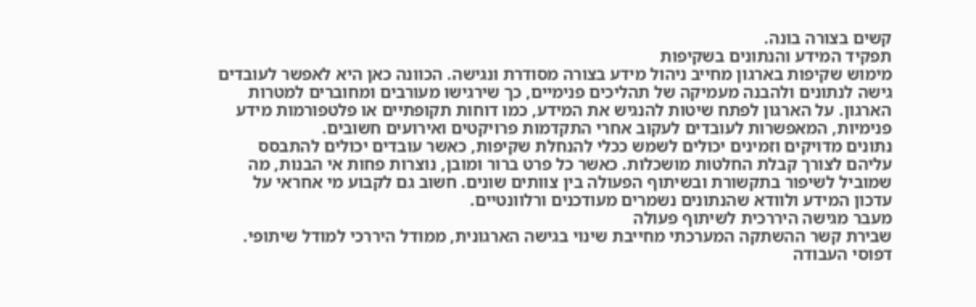קשים בצורה בונה.
תפקיד המידע והנתונים בשקיפות
מימוש שקיפות בארגון מחייב ניהול מידע בצורה מסודרת ונגישה. הכוונה כאן היא לאפשר לעובדים גישה לנתונים ולהבנה מעמיקה של תהליכים פנימיים, כך שירגישו מעורבים ומחוברים למטרות הארגון. על הארגון לפתח שיטות להנגיש את המידע, כמו דוחות תקופתיים או פלטפורמות מידע פנימיות, המאפשרות לעובדים לעקוב אחרי התקדמות פרויקטים ואירועים חשובים.
נתונים מדויקים וזמינים יכולים לשמש ככלי להנחלת שקיפות, כאשר עובדים יכולים להתבסס עליהם לצורך קבלת החלטות מושכלות. כאשר כל פרט ברור ומובן, נוצרות פחות אי הבנות, מה שמוביל לשיפור בתקשורת ובשיתוף הפעולה בין צוותים שונים. חשוב גם לקבוע מי אחראי על עדכון המידע ולוודא שהנתונים נשמרים מעודכנים ורלוונטיים.
מעבר מגישה היררכית לשיתוף פעולה
שבירת קשר ההשתקה המערכתי מחייבת שינוי בגישה הארגונית, ממודל היררכי למודל שיתופי. דפוסי העבודה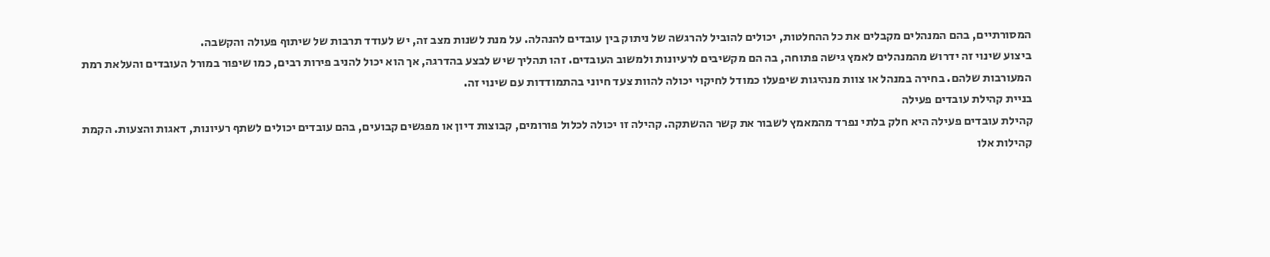המסורתיים, בהם המנהלים מקבלים את כל ההחלטות, יכולים להוביל להרגשה של ניתוק בין עובדים להנהלה. על מנת לשנות מצב זה, יש לעודד תרבות של שיתוף פעולה והקשבה.
ביצוע שינוי זה ידרוש מהמנהלים לאמץ גישה פתוחה, בה הם מקשיבים לרעיונות ולמשוב העובדים. זהו תהליך שיש לבצע בהדרגה, אך הוא יכול להניב פירות רבים, כמו שיפור במורל העובדים והעלאת רמת המעורבות שלהם. בחירה במנהל או צוות מנהיגות שיפעלו כמודל לחיקוי יכולה להוות צעד חיוני בהתמודדות עם שינוי זה.
בניית קהילת עובדים פעילה
קהילת עובדים פעילה היא חלק בלתי נפרד מהמאמץ לשבור את קשר ההשתקה. קהילה זו יכולה לכלול פורומים, קבוצות דיון או מפגשים קבועים, בהם עובדים יכולים לשתף רעיונות, דאגות והצעות. הקמת קהילות אלו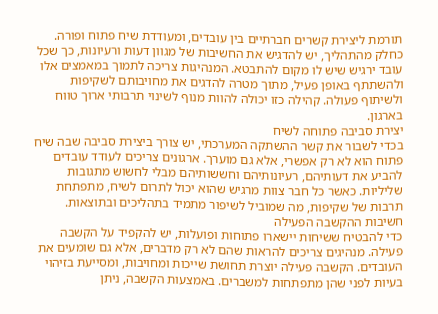תורמת ליצירת קשרים חברתיים בין עובדים, ומעודדת שיח פתוח ופורה.
כחלק מהתהליך, יש להדגיש את החשיבות של מגוון דעות ורעיונות, כך שכל עובד ירגיש שיש לו מקום להתבטא. המנהיגות צריכה לתמוך במאמצים אלו ולהשתתף באופן פעיל, מתוך מטרה להדגים את מחויבותם לשקיפות ולשיתוף פעולה. קהילה כזו יכולה להוות מנוף לשינוי תרבותי ארוך טווח בארגון.
יצירת סביבה פתוחה לשיח
בכדי לשבור את קשר ההשתקה המערכתי, יש צורך ביצירת סביבה שבה שיח פתוח הוא לא רק אפשרי, אלא גם מוערך. ארגונים צריכים לעודד עובדים להביע את דעותיהם, רעיונותיהם וחששותיהם מבלי לחשוש מתגובות שליליות. כאשר כל חבר צוות מרגיש שהוא יכול לתרום לשיח, מתפתחת תרבות של שקיפות, מה שמוביל לשיפור מתמיד בתהליכים ובתוצאות.
חשיבות ההקשבה הפעילה
כדי להבטיח ששיחות יישארו פתוחות ופועלות, יש להקפיד על הקשבה פעילה. מנהיגים צריכים להראות שהם לא רק מדברים, אלא גם שומעים את העובדים. הקשבה פעילה יוצרת תחושת שייכות ומחויבות, ומסייעת בזיהוי בעיות לפני שהן מתפתחות למשברים. באמצעות הקשבה, ניתן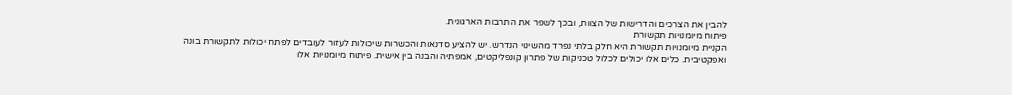להבין את הצרכים והדרישות של הצוות, ובכך לשפר את התרבות הארגונית.
פיתוח מיומנויות תקשורת
הקניית מיומנויות תקשורת היא חלק בלתי נפרד מהשינוי הנדרש. יש להציע סדנאות והכשרות שיכולות לעזור לעובדים לפתח יכולות לתקשורת בונה ואפקטיבית. כלים אלו יכולים לכלול טכניקות של פתרון קונפליקטים, אמפתיה והבנה בין אישית. פיתוח מיומנויות אלו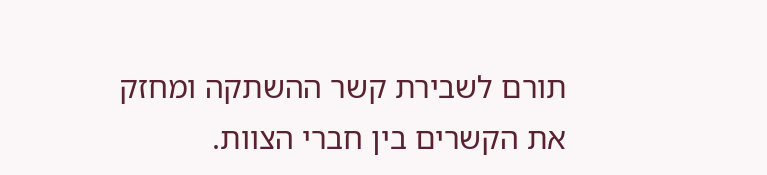תורם לשבירת קשר ההשתקה ומחזק את הקשרים בין חברי הצוות.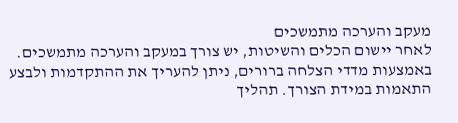מעקב והערכה מתמשכים
לאחר יישום הכלים והשיטות, יש צורך במעקב והערכה מתמשכים. באמצעות מדדי הצלחה ברורים, ניתן להעריך את ההתקדמות ולבצע התאמות במידת הצורך. תהליך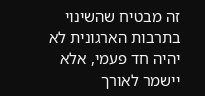זה מבטיח שהשינוי בתרבות הארגונית לא יהיה חד פעמי, אלא יישמר לאורך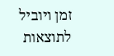זמן ויוביל לתוצאות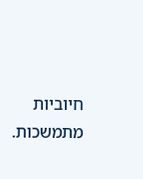חיוביות מתמשכות.